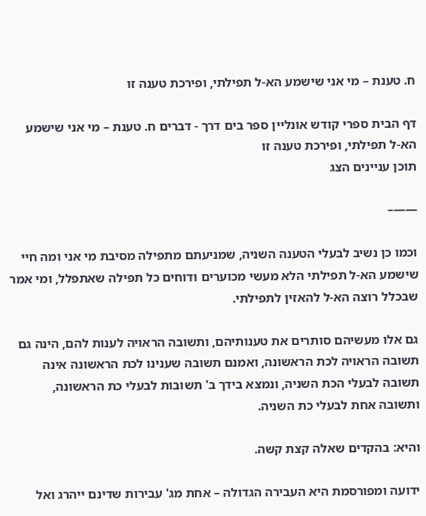ח. טענת – מי אני שישמע הא-ל תפילתי, ופירכת טענה זו

דף הבית ספרי קודש אונליין ספר בים דרך - דברים ח. טענת – מי אני שישמע הא-ל תפילתי, ופירכת טענה זו
תוכן עניינים הצג

——–

וכמו כן נשיב לבעלי הטענה השניה, שמניעתם מתפילה מסיבת מי אני ומה חיי שישמע הא-ל תפילתי הלא מעשי מכוערים ודוחים כל תפילה שאתפלל, ומי אמר שבכלל רוצה הא-ל להאזין לתפילתי.

גם אלו מעשיהם סותרים את טענותיהם, ותשובה הראויה לענות להם, הינה גם תשובה הראויה לכת הראשונה, ואמנם תשובה שענינו לכת הראשונה אינה תשובה לבעלי הכת השניה, ונמצא בידך ב' תשובות לבעלי כת הראשונה, ותשובה אחת לבעלי כת השניה.

והיא: בהקדים שאלה קצת קשה.

ידועה ומפורסמת היא העבירה הגדולה – אחת מג' עבירות שדינם ייהרג ואל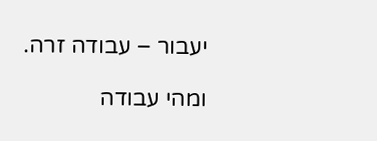יעבור – עבודה זרה.

ומהי עבודה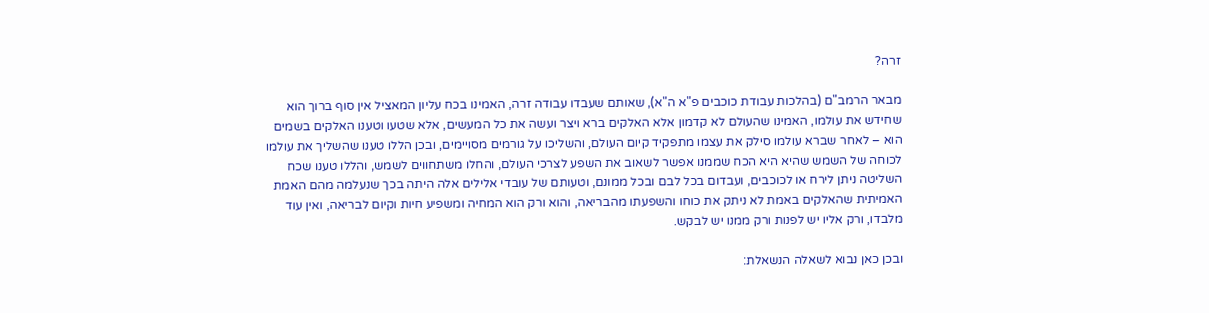זרה?

מבאר הרמב"ם (בהלכות עבודת כוכבים פ"א ה"א), שאותם שעבדו עבודה זרה, האמינו בכח עליון המאציל אין סוף ברוך הוא שחידש את עולמו, האמינו שהעולם לא קדמון אלא האלקים ברא ויצר ועשה את כל המעשים, אלא שטעו וטענו האלקים בשמים הוא – לאחר שברא עולמו סילק את עצמו מתפקיד קיום העולם, והשליכו על גורמים מסויימים, ובכן הללו טענו שהשליך את עולמו לכוחה של השמש שהיא היא הכח שממנו אפשר לשאוב את השפע לצרכי העולם, והחלו משתחווים לשמש, והללו טענו שכח השליטה ניתן לירח או לכוכבים, ועבדום בכל לבם ובכל ממונם, וטעותם של עובדי אלילים אלה היתה בכך שנעלמה מהם האמת האמיתית שהאלקים באמת לא ניתק את כוחו והשפעתו מהבריאה, והוא ורק הוא המחיה ומשפיע חיות וקיום לבריאה, ואין עוד מלבדו, ורק אליו יש לפנות ורק ממנו יש לבקש.

ובכן כאן נבוא לשאלה הנשאלת: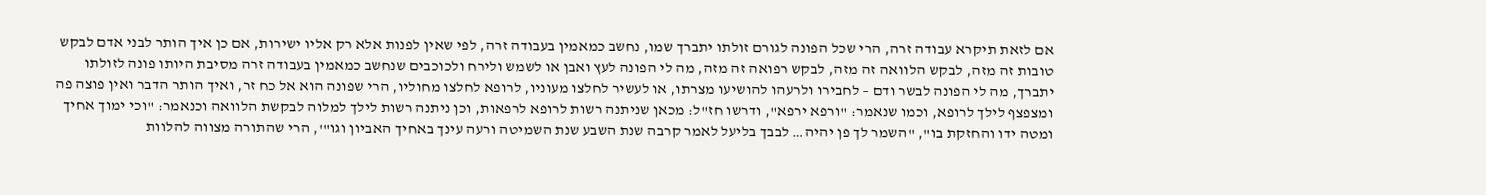אם לזאת תיקרא עבודה זרה, הרי שכל הפונה לגורם זולתו יתברך שמו, נחשב כמאמין בעבודה זרה, לפי שאין לפנות אלא רק אליו ישירות, אם כן איך הותר לבני אדם לבקש טובות זה מזה, לבקש הלוואה זה מזה, לבקש רפואה זה מזה, מה לי הפונה לעץ ואבן או לשמש ולירח ולכוכבים שנחשב כמאמין בעבודה זרה מסיבת היותו פונה לזולתו יתברך, מה לי הפונה לבשר ודם – לחבירו ולרעהו להושיעו מצרתו, או לעשיר לחלצו מעוניו, לרופא לחלצו מחוליו, הרי שפונה הוא אל כח זר, ואיך הותר הדבר ואין פוצה פה ומצפצף לילך לרופא, וכמו שנאמר: "ורפא ירפא", ודרשו חז"ל: מכאן שניתנה רשות לרופא לרפאות, וכן ניתנה רשות לילך למלוה לבקשת הלוואה וכנאמר: "וכי ימוך אחיך ומטה ידו והחזקת בו", "השמר לך פן יהיה… לבבך בליעל לאמר קרבה שנת השבע שנת השמיטה ורעה עינך באחיך האביון וגו"', הרי שהתורה מצווה להלוות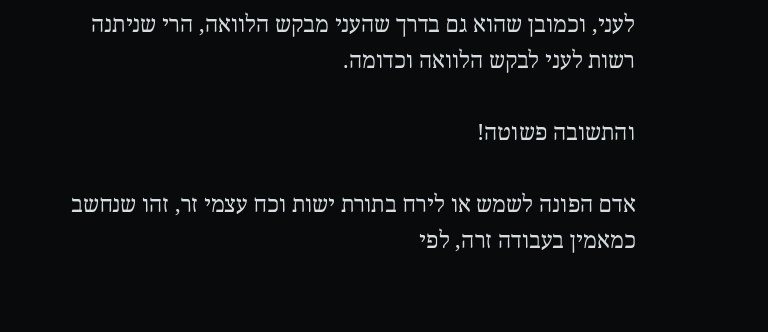לעני, וכמובן שהוא גם בדרך שהעני מבקש הלוואה, הרי שניתנה רשות לעני לבקש הלוואה וכדומה.

והתשובה פשוטה!

אדם הפונה לשמש או לירח בתורת ישות וכח עצמי זר, זהו שנחשב כמאמין בעבודה זרה, לפי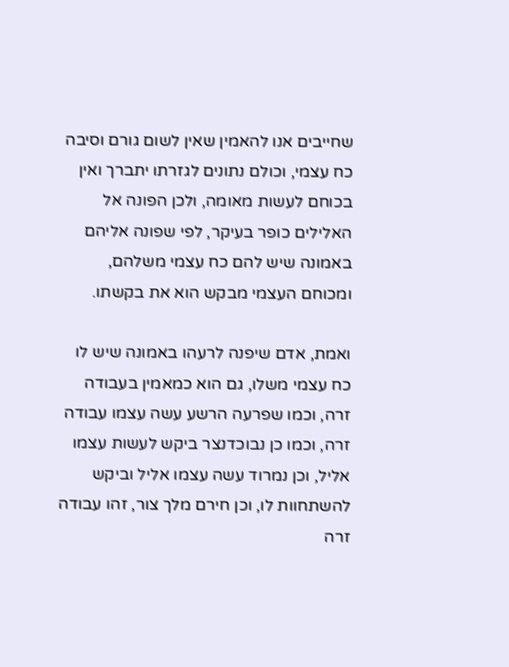שחייבים אנו להאמין שאין לשום גורם וסיבה כח עצמי, וכולם נתונים לגזרתו יתברך ואין בכוחם לעשות מאומה, ולכן הפונה אל האלילים כופר בעיקר, לפי שפונה אליהם באמונה שיש להם כח עצמי משלהם, ומכוחם העצמי מבקש הוא את בקשתו.

ואמת, אדם שיפנה לרעהו באמונה שיש לו כח עצמי משלו, גם הוא כמאמין בעבודה זרה, וכמו שפרעה הרשע עשה עצמו עבודה זרה, וכמו כן נבוכדנצר ביקש לעשות עצמו אליל, וכן נמרוד עשה עצמו אליל וביקש להשתחוות לו, וכן חירם מלך צור, זהו עבודה זרה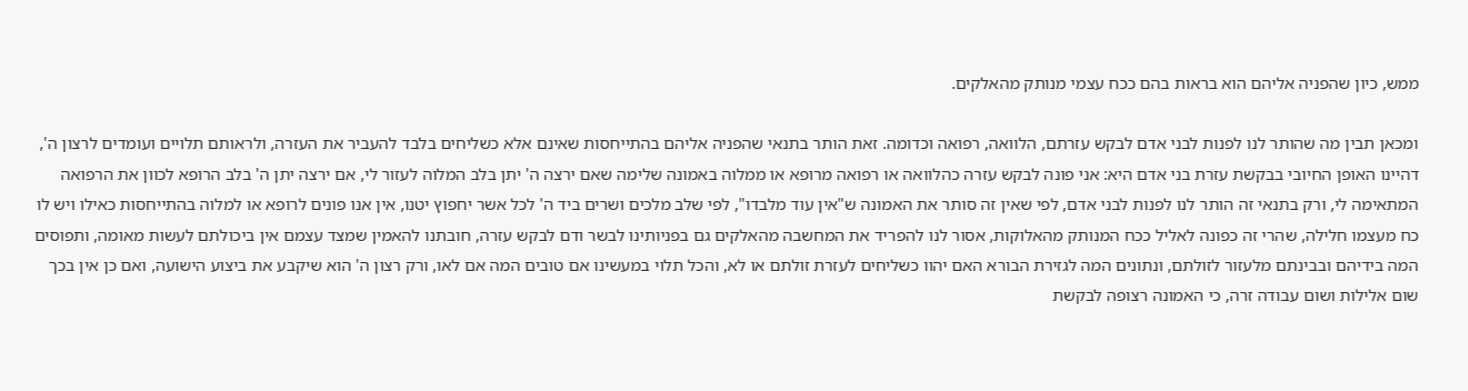ממש, כיון שהפניה אליהם הוא בראות בהם ככח עצמי מנותק מהאלקים.

ומכאן תבין מה שהותר לנו לפנות לבני אדם לבקש עזרתם, הלוואה, רפואה וכדומה. זאת הותר בתנאי שהפניה אליהם בהתייחסות שאינם אלא כשליחים בלבד להעביר את העזרה, ולראותם תלויים ועומדים לרצון ה', דהיינו האופן החיובי בבקשת עזרת בני אדם היא: אני פונה לבקש עזרה כהלוואה או רפואה מרופא או ממלוה באמונה שלימה שאם ירצה ה' יתן בלב המלוה לעזור לי, אם ירצה יתן ה' בלב הרופא לכוון את הרפואה המתאימה לי, ורק בתנאי זה הותר לנו לפנות לבני אדם, לפי שאין זה סותר את האמונה ש"אין עוד מלבדו", לפי שלב מלכים ושרים ביד ה' לכל אשר יחפוץ יטנו, אין אנו פונים לרופא או למלוה בהתייחסות כאילו ויש לו כח מעצמו חלילה, שהרי זה כפונה לאליל ככח המנותק מהאלוקות, אסור לנו להפריד את המחשבה מהאלקים גם בפניותינו לבשר ודם לבקש עזרה, חובתנו להאמין שמצד עצמם אין ביכולתם לעשות מאומה, ותפוסים המה בידיהם ובבינתם מלעזור לזולתם, ונתונים המה לגזירת הבורא האם יהוו כשליחים לעזרת זולתם או לא, והכל תלוי במעשינו אם טובים המה אם לאו, ורק רצון ה' הוא שיקבע את ביצוע הישועה, ואם כן אין בכך שום אלילות ושום עבודה זרה, כי האמונה רצופה לבקשת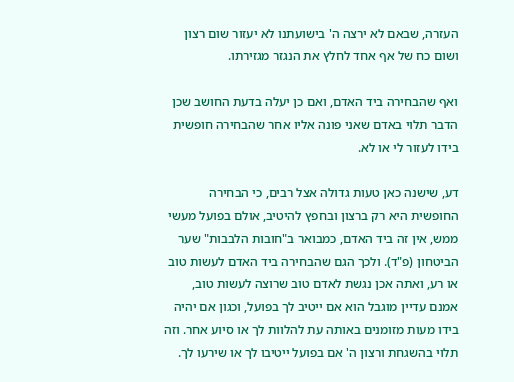העזרה, שבאם לא ירצה ה' בישועתנו לא יעזור שום רצון ושום כח של אף אחד לחלץ את הנגזר מגזירתו.

ואף שהבחירה ביד האדם, ואם כן יעלה בדעת החושב שכן הדבר תלוי באדם שאני פונה אליו אחר שהבחירה חופשית בידו לעזור לי או לא.

דע, שישנה כאן טעות גדולה אצל רבים, כי הבחירה החופשית היא רק ברצון ובחפץ להיטיב, אולם בפועל מעשי ממש, אין זה ביד האדם, כמבואר ב"חובות הלבבות" שער הביטחון (פ"ד). ולכך הגם שהבחירה ביד האדם לעשות טוב או רע, ואתה אכן נגשת לאדם טוב שרוצה לעשות טוב, אמנם עדיין מוגבל הוא אם ייטיב לך בפועל, וכגון אם יהיה בידו מעות מזומנים באותה עת להלוות לך או סיוע אחר. וזה תלוי בהשגחת ורצון ה' אם בפועל ייטיבו לך או שירעו לך.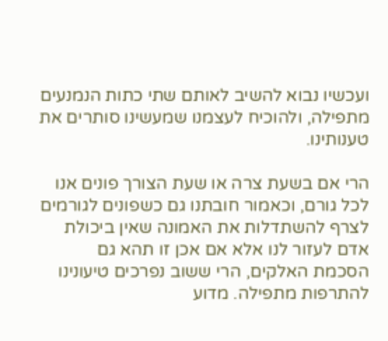ועכשיו נבוא להשיב לאותם שתי כתות הנמנעים מתפילה, ולהוכיח לעצמנו שמעשינו סותרים את טענותינו.

הרי אם בשעת צרה או שעת הצורך פונים אנו לכל גורם, וכאמור חובתנו גם כשפונים לגורמים לצרף להשתדלות את האמונה שאין ביכולת אדם לעזור לנו אלא אם אכן זו תהא גם הסכמת האלקים, הרי ששוב נפרכים טיעונינו להתרפות מתפילה. מדוע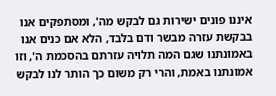איננו פונים ישירות גם לבקש מה', ומסתפקים אנו בבקשת עזרה מבשר ודם בלבד, הלא אם כנים אנו באמונתנו שגם המה תלויה עזרתם בהסכמת ה', וזו אמונתנו באמת, והרי רק משום כך הותר לנו לבקש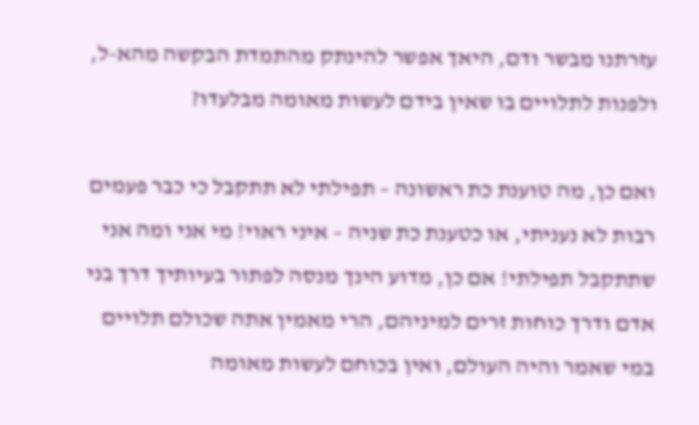עזרתנו מבשר ודם, היאך אפשר להינתק מהתמדת הבקשה מהא-ל, ולפנות לתלויים בו שאין בידם לעשות מאומה מבלעדו?

ואם כן, מה טוענת כת ראשונה – תפילתי לא תתקבל כי כבר פעמים רבות לא נעניתי, או כטענת כת שניה – איני ראוי! מי אני ומה אני שתתקבל תפילתי! אם כן, מדוע הינך מנסה לפתור בעיותיך דרך בני אדם ודרך כוחות זרים למיניהם, הרי מאמין אתה שכולם תלויים במי שאמר והיה העולם, ואין בכוחם לעשות מאומה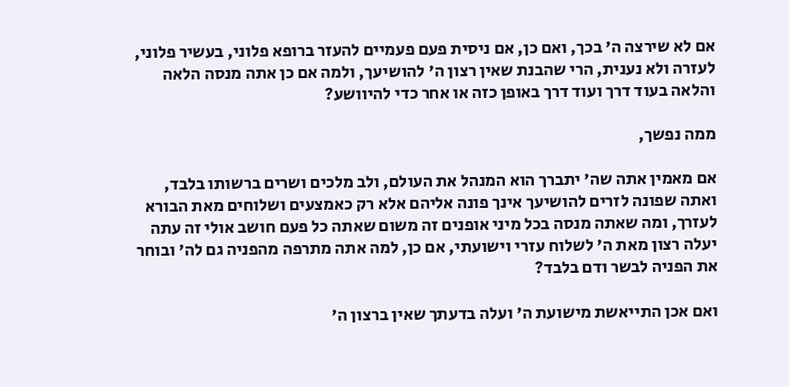אם לא שירצה ה' בכך, ואם כן, אם ניסית פעם פעמיים להעזר ברופא פלוני, בעשיר פלוני, לעזרה ולא נענית, הרי שהבנת שאין רצון ה' להושיעך, ולמה אם כן אתה מנסה הלאה והלאה בעוד דרך ועוד דרך באופן כזה או אחר כדי להיוושע?

ממה נפשך,

אם מאמין אתה שה' יתברך הוא המנהל את העולם, ולב מלכים ושרים ברשותו בלבד, ואתה שפונה לזרים להושיעך אינך פונה אליהם אלא רק כאמצעים ושלוחים מאת הבורא לעזרך, ומה שאתה מנסה בכל מיני אופנים זה משום שאתה כל פעם חושב אולי זה עתה יעלה רצון מאת ה' לשלוח עזרי וישועתי, אם כן, למה אתה מתרפה מהפניה גם לה' ובוחר את הפניה לבשר ודם בלבד?

ואם אכן התייאשת מישועת ה' ועלה בדעתך שאין ברצון ה'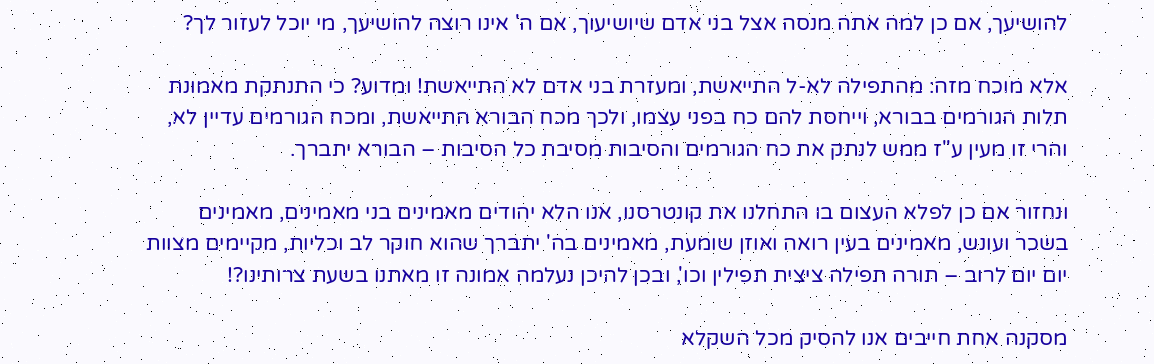להושיעך, אם כן למה אתה מנסה אצל בני אדם שיושיעוך, אם ה' אינו רוצה להושיעך, מי יוכל לעזור לך?

אלא מוכח מזה: מהתפילה לא-ל התייאשת, ומעזרת בני אדם לא התייאשת! ומדוע? כי התנתקת מאמונת תלות הגורמים בבורא, וייחסת להם כח בפני עצמו, ולכך מכח הבורא התייאשת, ומכח הגורמים עדיין לא, והרי זו מעין ע"ז ממש לנתק את כח הגורמים והסיבות מסיבת כל הסיבות – הבורא יתברך.

ונחזור אם כן לפלא העצום בו התחלנו את קונטרסנו, אנו הלא יהודים מאמינים בני מאמינים, מאמינים בשכר ועונש, מאמינים בעין רואה ואוזן שומעת, מאמינים בה' יתברך שהוא חוקר לב וכליות, מקיימים מצוות יום יום לרוב – תורה תפילה ציצית תפילין וכו', ובכן להיכן נעלמה אמונה זו מאתנו בשעת צרותינו?!

מסקנה אחת חייבים אנו להסיק מכל השקלא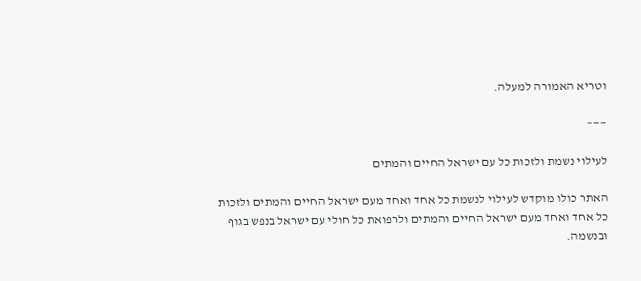וטריא האמורה למעלה.

——–

לעילוי נשמת ולזכות כל עם ישראל החיים והמתים

האתר כולו מוקדש לעילוי לנשמת כל אחד ואחד מעם ישראל החיים והמתים ולזכות כל אחד ואחד מעם ישראל החיים והמתים ולרפואת כל חולי עם ישראל בנפש בגוף ובנשמה.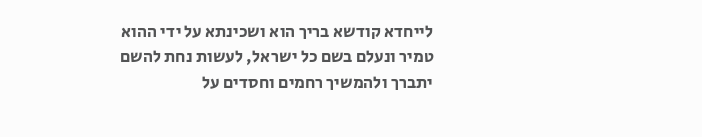לייחדא קודשא בריך הוא ושכינתא על ידי ההוא טמיר ונעלם בשם כל ישראל, לעשות נחת להשם יתברך ולהמשיך רחמים וחסדים על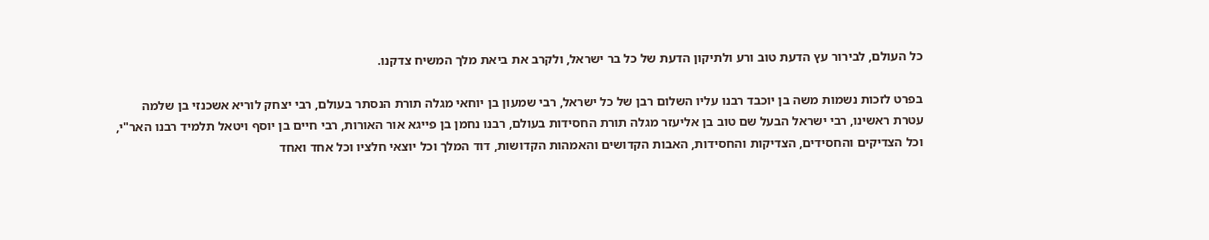כל העולם, לבירור עץ הדעת טוב ורע ולתיקון הדעת של כל בר ישראל, ולקרב את ביאת מלך המשיח צדקנו.

בפרט לזכות נשמות משה בן יוכבד רבנו עליו השלום רבן של כל ישראל, רבי שמעון בן יוחאי מגלה תורת הנסתר בעולם, רבי יצחק לוריא אשכנזי בן שלמה עטרת ראשינו, רבי ישראל הבעל שם טוב בן אליעזר מגלה תורת החסידות בעולם, רבנו נחמן בן פייגא אור האורות, רבי חיים בן יוסף ויטאל תלמיד רבנו האר"י, וכל הצדיקים והחסידים, הצדיקות והחסידות, האבות הקדושים והאמהות הקדושות, דוד המלך וכל יוצאי חלציו וכל אחד ואחד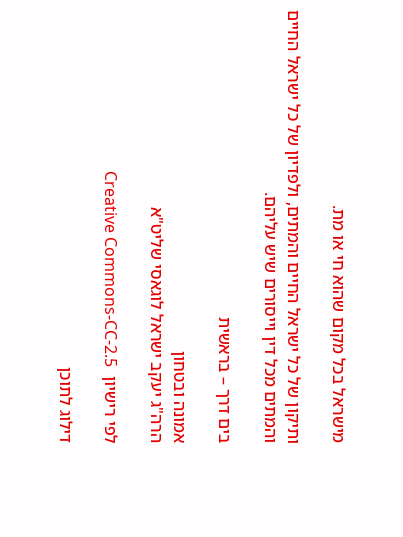מישראל בכל מקום שהוא חי או מת.

ותיקון של כל ישראל החיים והמתים, ולפדיון של כל ישראל החיים והמתים מכל דין וייסורים שיש עליהם.

בים דרך – בראשית

אמונה ובטחון
הרה"ג יעקב ישראל לוגאסי שליט"א

לפי רישיון  Creative Commons-CC-2.5

דילוג לתוכן